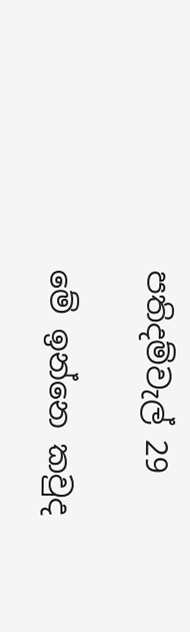පතිදම්වැල් 29

මේ ඉන්නෙ කවුද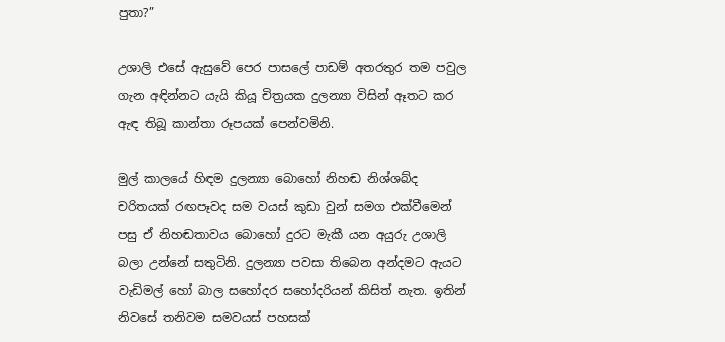පුතා?”

උශාලි එසේ ඇසුවේ පෙර පාසලේ පාඩම් අතරතුර තම පවුල ගැන අඳින්නට යැයි කියූ චිත්‍රයක දුලන්‍යා විසින් ඈතට කර ඇඳ තිබූ කාන්තා රූපයක් පෙන්වමිනි.

මුල් කාලයේ හිඳම දුලන්‍යා බොහෝ නිහඬ නිශ්ශබ්ද චරිතයක් රඟපෑවද සම වයස් කුඩා වුන් සමග එක්වීමෙන් පසු ඒ නිහඬතාවය බොහෝ දුරට මැකී යන අයුරු උශාලි බලා උන්නේ සතුටිනි. දුලන්‍යා පවසා තිබෙන අන්දමට ඇයට වැඩිමල් හෝ බාල සහෝදර සහෝදරියන් කිසිත් නැත. ඉතින් නිවසේ තනිවම සමවයස් පහසක්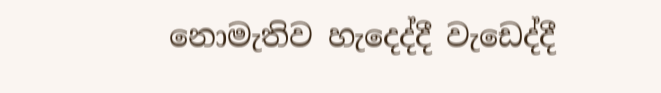නොමැතිව හැදෙද්දී වැඩෙද්දී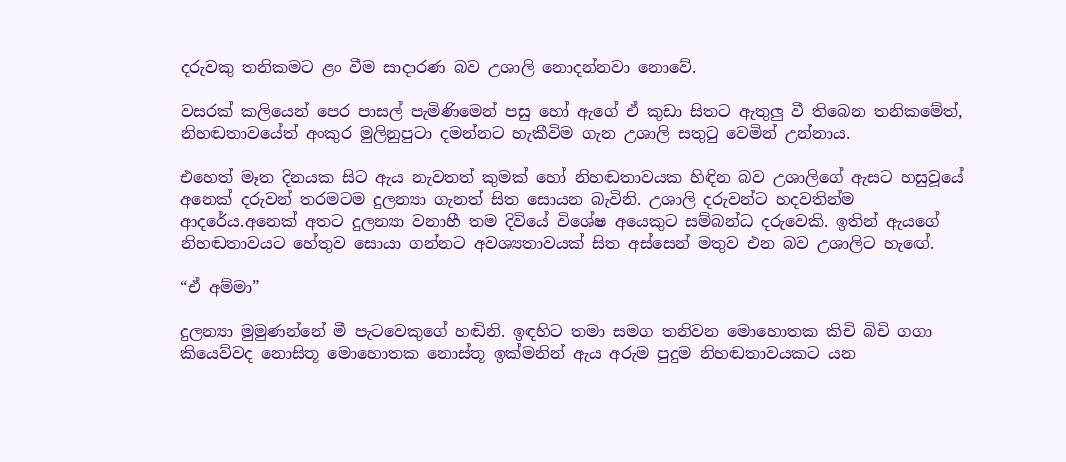දරුවකු තනිකමට ළං වීම සාදාරණ බව උශාලි නොදන්නවා නොවේ.

වසරක් කලියෙන් පෙර පාසල් පැමිණිමෙන් පසු හෝ ඇගේ ඒ කුඩා සිතට ඇතුලු වී තිබෙන තනිකමේත්, නිහඬතාවයේත් අංකුර මුලිනුපුටා දමන්නට හැකීවිම ගැන උශාලි සතුටු වෙමින් උන්නාය.

එහෙත් මෑත දිනයක සිට ඇය නැවතත් කුමක් හෝ නිහඬතාවයක හිඳින බව උශාලිගේ ඇසට හසුවූයේ අනෙක් දරුවන් තරමටම දුලන්‍යා ගැනත් සිත සොයන බැවිනි. උශාලි දරුවන්ට හදවතින්ම ආදරේය.අනෙක් අතට දුලන්‍යා වනාහී තම දිවියේ විශේෂ අයෙකුට සම්බන්ධ දරුවෙකි. ඉතින් ඇයගේ නිහඬතාවයට හේතුව සොයා ගන්නට අවශ්‍යතාවයක් සිත අස්සෙන් මතුව එන බව උශාලිට හැඟේ.

“ඒ අම්මා”

දුලන්‍යා මුමුණන්නේ මී පැටවෙකුගේ හඬිනි. ඉඳහිට තමා සමග තනිවන මොහොතක කිචි බිචි ගගා කියෙව්වද නොසිතූ මොහොතක නොස්තූ ඉක්මනින් ඇය අරුම පුදුම නිහඬතාවයකට යන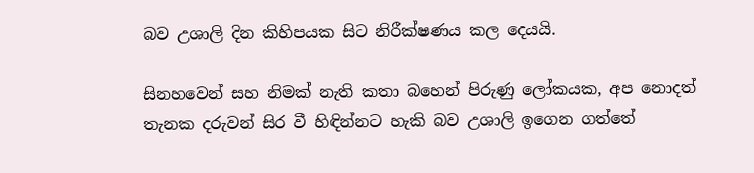බව උශාලි දින කිහිපයක සිට නිරීක්ෂණය කල දෙයයි.

සිනහවෙන් සහ නිමක් නැති කතා බහෙන් පිරුණු ලෝකයක, අප නොදත් තැනක දරුවන් සිර වී හිඳින්නට හැකි බව උශාලි ඉගෙන ගත්තේ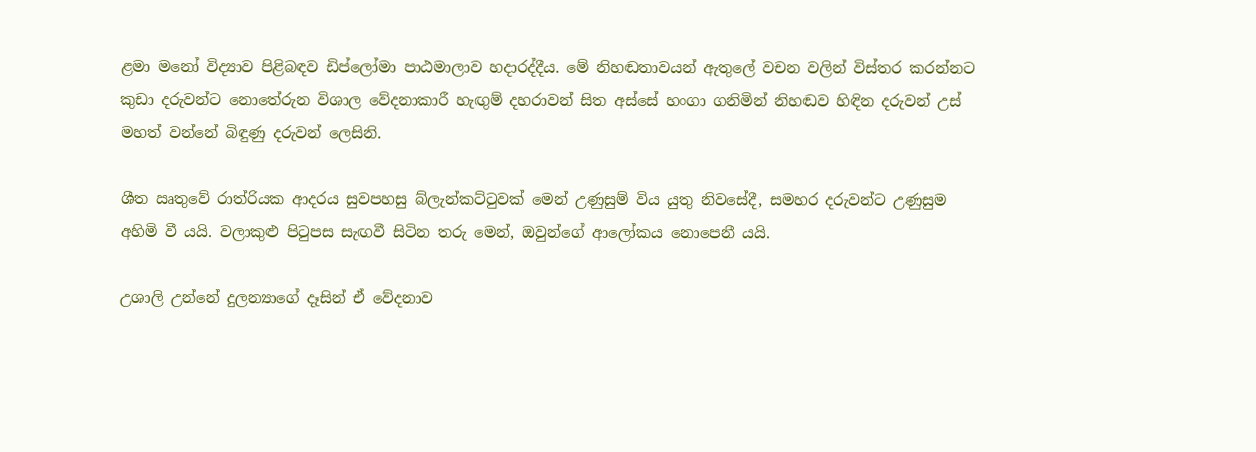ළමා මනෝ විද්‍යාව පිළිබඳව ඩිප්ලෝමා පාඨමාලාව හදාරද්දීය. මේ නිහඬතාවයන් ඇතුලේ වචන වලින් විස්තර කරන්නට කුඩා දරුවන්ට නොතේරුන විශාල වේදනාකාරී හැඟුම් දහරාවන් සිත අස්සේ හංගා ගනිමින් නිහඬව හිඳින දරුවන් උස් මහත් වන්නේ බිඳුණු දරුවන් ලෙසිනි.

ශීත ඍතුවේ රාත්රියක ආදරය සුවපහසු බ්ලැන්කට්ටුවක් මෙන් උණුසුම් විය යුතු නිවසේදී, සමහර දරුවන්ට උණුසුම අහිමි වී යයි. වලාකුළු පිටුපස සැඟවී සිටින තරු මෙන්, ඔවුන්ගේ ආලෝකය නොපෙනී යයි.

උශාලි උන්නේ දුලන්‍යාගේ දෑසින් ඒ වේදනාව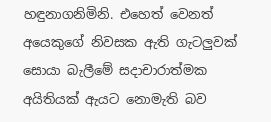හඳුනාගනිමිනි. එහෙත් වෙනත් අයෙකුගේ නිවසක ඇති ගැටලුවක් සොයා බැලීමේ සදාචාරාත්මක අයිතියක් ඇයට නොමැති බව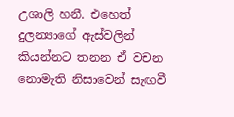උශාලි හනී. එහෙත් දුලන්‍යාගේ ඇස්වලින් කියන්නට තනන ඒ වචන නොමැති නිසාවෙන් සැඟවී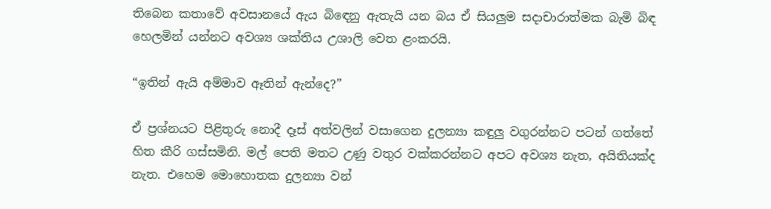තිබෙන කතාවේ අවසානයේ ඇය බිඳෙනු ඇතැයි යන බය ඒ සියලුම සදාචාරාත්මක බැමි බිඳ හෙලමින් යන්නට අවශ්‍ය ශක්තිය උශාලි වෙත ළංකරයි.

“ඉතින් ඇයි අම්මාව ඈතින් ඇන්දෙ?”

ඒ ප්‍රශ්නයට පිළිතුරු නොදී දෑස් අත්වලින් වසාගෙන දුලන්‍යා කඳුලු වගුරන්නට පටන් ගත්තේ හිත කීරි ගස්සමිනි. මල් පෙති මතට උණු වතුර වක්කරන්නට අපට අවශ්‍ය නැත, අයිතියක්ද නැත. එහෙම මොහොතක දුලන්‍යා වන්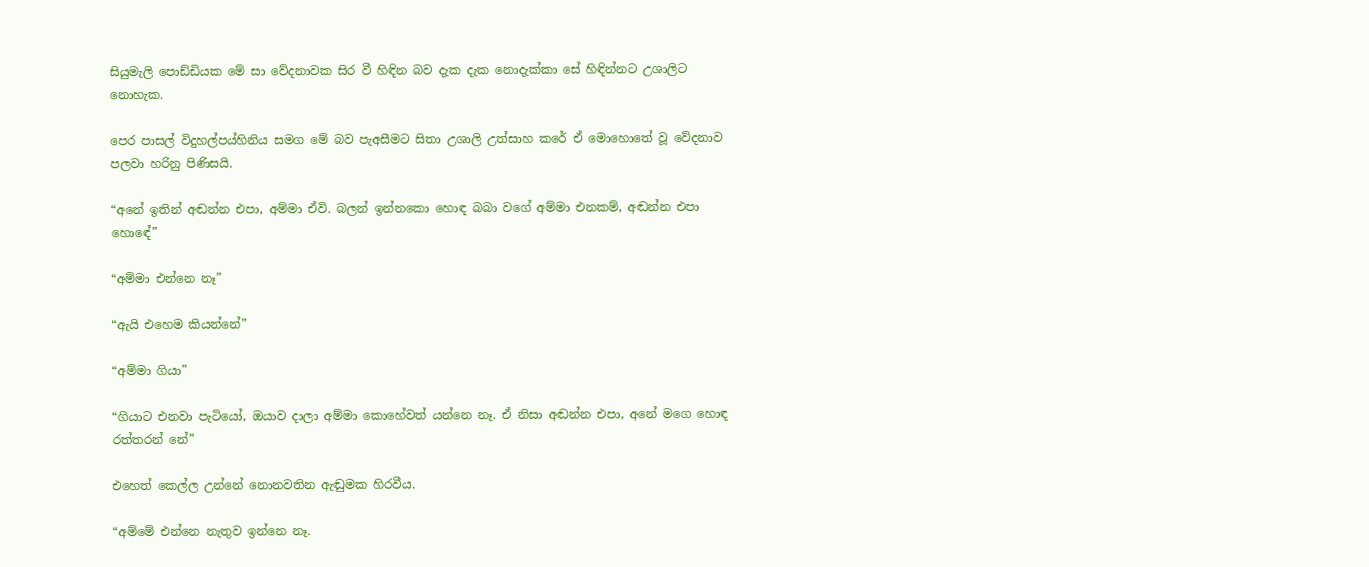සියුමැලි පොඩ්ඩියක මේ සා වේදනාවක සිර වී හිඳින බව දැක දැක නොදැක්කා සේ හිඳින්නට උශාලිට නොහැක.

පෙර පාසල් විදුහල්පය්හිනිය සමග මේ බව පැඅසීමට සිතා උශාලි උත්සාහ කරේ ඒ මොහොතේ වූ වේදනාව පලවා හරිනු පිණිසයි.

“අනේ ඉතින් අඬන්න එපා, අම්මා ඒවි. බලන් ඉන්නකො හොඳ බබා වගේ අම්මා එනකම්, අඬන්න එපා හොඳේ”

“අම්මා එන්නෙ නෑ”

“ඇයි එහෙම කියන්නේ”

“අම්මා ගියා”

“ගියාට එනවා පැටියෝ, ඔයාව දාලා අම්මා කොහේවත් යන්නෙ නෑ. ඒ නිසා අඬන්න එපා, අනේ මගෙ හොඳ රත්තරන් නේ”

එහෙත් කෙල්ල උන්නේ නොනවතින ඇඬුමක හිරවීය.

“අම්මේ එන්නෙ නැතුව ඉන්නෙ නෑ.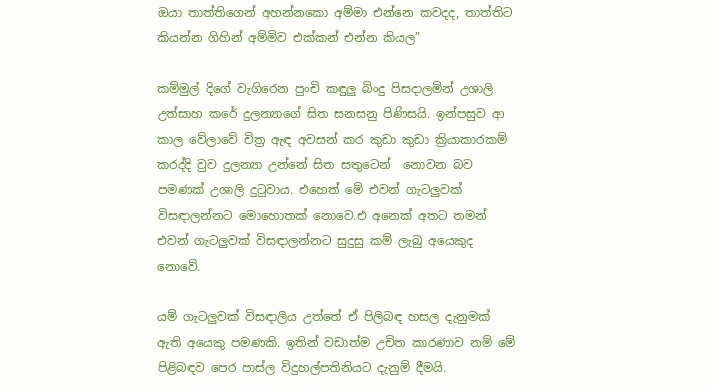ඔයා තාත්තිගෙන් අහන්නකො අම්මා එන්නෙ කවදද, තාත්තිට කියන්න ගිහින් අම්මිව එක්කන් එන්න කියල”

කම්මුල් දිගේ වැගිරෙන පුංචි කඳුලු බිංදු පිසදාලමින් උශාලි උත්සාහ කරේ දුලන්‍යාගේ සිත සනසනු පිණිසයි. ඉන්පසුව ආ කාල වේලාවේ චිත්‍ර ඇඳ අවසන් කර කුඩා කුඩා ක්‍රියාකාරකම් කරද්දි වුව දුලන්‍යා උන්නේ සිත සතුටෙන්  නොවන බව පමණක් උශාලි දුටුවාය. එහෙත් මේ එවන් ගැටලුවක් විසඳාලන්නට මොහොතක් නොවෙ.එ අනෙක් අතට තමන් එවන් ගැටලුවක් විසඳාලන්නට සුදුසු කම් ලැබු අයෙකුද නොවේ.

යම් ගැටලුවක් විසඳාලිය උත්තේ ඒ පිලිබඳ හසල දැනුමක් ඇති අයෙකු පමණකි. ඉතින් වඩාත්ම උචිත කාරණාව නම් මේ පිළිබඳව පෙර පාස්ල විදුහල්පතිනියට දැනුම් දීමයි.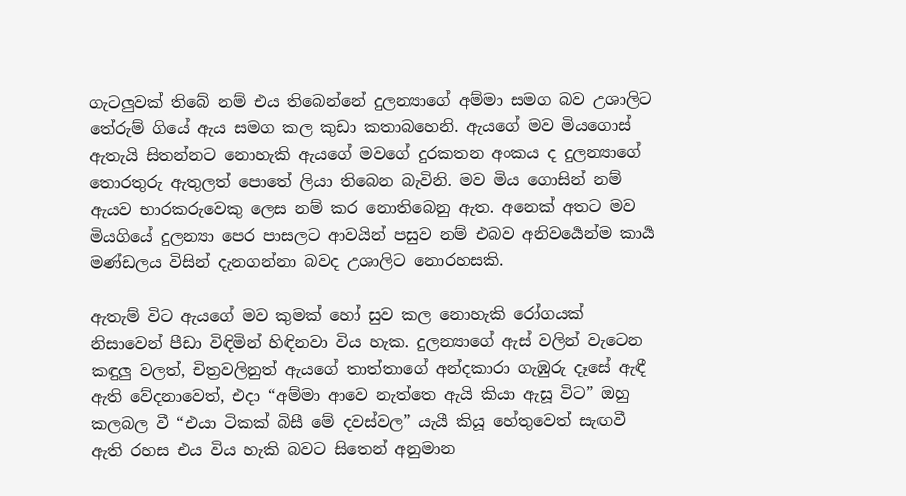ගැටලුවක් තිබේ නම් එය තිබෙන්නේ දුලන්‍යාගේ අම්මා සමග බව උශාලිට තේරුම් ගියේ ඇය සමග කල කුඩා කතාබහෙනි. ඇයගේ මව මියගොස් ඇතැයි සිතන්නට නොහැකි ඇයගේ මවගේ දුරකතන අංකය ද දුලන්‍යාගේ තොරතුරු ඇතුලත් පොතේ ලියා තිබෙන බැවිනි. මව මිය ගොසින් නම් ඇයව භාරකරුවෙකු ලෙස නම් කර නොතිබෙනු ඇත. අනෙක් අතට මව මියගියේ දුලන්‍යා පෙර පාසලට ආවයින් පසුව නම් එබව අනිවර්‍යෙන්ම කාර්‍ය මණ්ඩලය විසින් දැනගන්නා බවද උශාලිට නොරහසකි.

ඇතැම් විට ඇයගේ මව කුමක් හෝ සුව කල නොහැකි රෝගයක් නිසාවෙන් පීඩා විඳිමින් හිඳිනවා විය හැක. දුලන්‍යාගේ ඇස් වලින් වැටෙන කඳුලු වලත්, චිත්‍රවලිනුත් ඇයගේ තාත්තාගේ අන්දකාරා ගැඹුරු දෑසේ ඇඳී ඇති වේදනාවෙත්, එදා “අම්මා ආවෙ නැත්තෙ ඇයි කියා ඇසූ විට” ඔහු කලබල වී “එයා ටිකක් බිසී මේ දවස්වල” යැයී කියූ හේතුවෙත් සැඟවී ඇති රහස එය විය හැකි බවට සිතෙන් අනුමාන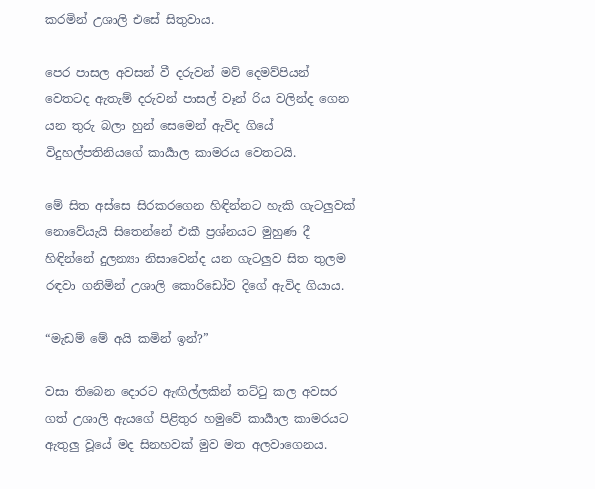කරමින් උශාලි එසේ සිතුවාය.

පෙර පාසල අවසන් වී දරුවන් මව් දෙමව්පියන් වෙතටද ඇතැම් දරුවන් පාසල් වෑන් රිය වලින්ද ගෙන යන තුරු බලා හුන් සෙමෙන් ඇවිද ගියේ විදුහල්පතිනියගේ කාර්‍යාල කාමරය වෙතටයි.

මේ සිත අස්සෙ සිරකරගෙන හිඳින්නට හැකි ගැටලුවක් නොවේයැයි සිතෙන්නේ එකී ප්‍රශ්නයට මුහුණ දී හිඳින්නේ දුලන්‍යා නිසාවෙන්ද යන ගැටලුව සිත තුලම රඳවා ගනිමින් උශාලි කොරිඩෝව දිගේ ඇවිද ගියාය.

“මැඩම් මේ අයි කමින් ඉන්?”

වසා තිබෙන දොරට ඇඟිල්ලකින් තට්ටු කල අවසර ගත් උශාලි ඇයගේ පිළිතුර හමුවේ කාර්‍යාල කාමරයට ඇතුලු වූයේ මද සිනහවක් මුව මත අලවාගෙනය.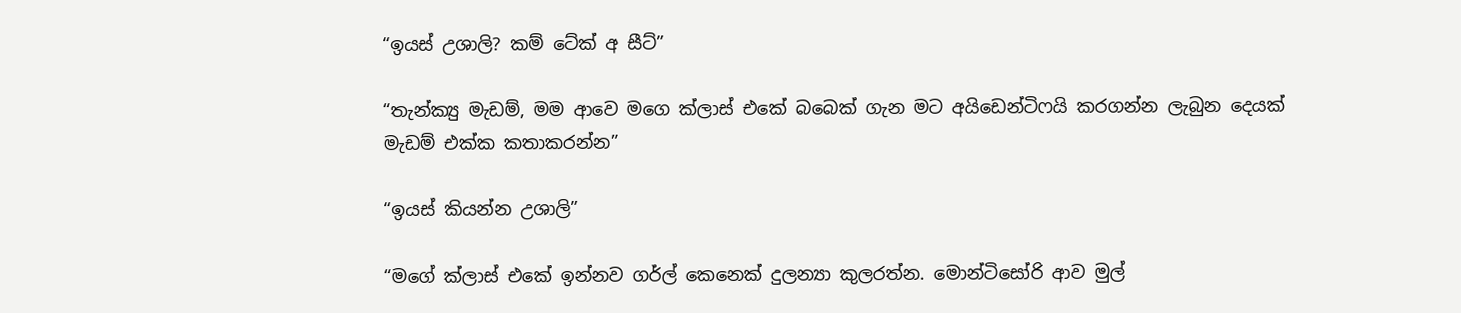“ඉයස් උශාලි? කම් ටේක් අ සීට්”

“තැන්ක්‍යු මැඩම්, මම ආවෙ මගෙ ක්ලාස් එකේ බබෙක් ගැන මට අයිඩෙන්ටිෆයි කරගන්න ලැබුන දෙයක් මැඩම් එක්ක කතාකරන්න”

“ඉයස් කියන්න උශාලි”

“මගේ ක්ලාස් එකේ ඉන්නව ගර්ල් කෙනෙක් දුලන්‍යා කුලරත්න. මොන්ටිසෝරි ආව මුල්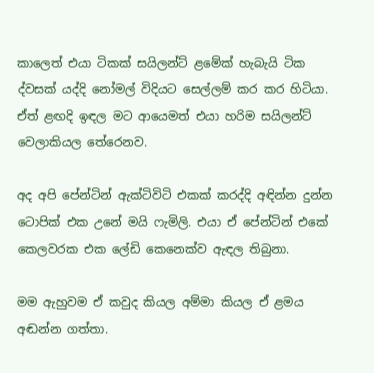කාලෙත් එයා ටිකක් සයිලන්ට් ළමේක් හැබැයි ටික ද්වසක් යද්දි නෝමල් විදියට සෙල්ලම් කර කර හිටියා. ඒත් ළඟදි ඉඳල මට ආයෙමත් එයා හරිම සයිලන්ට් වෙලාකියල තේරෙනව.

අද අපි පේන්ටින් ඇක්ටිවිටි එකක් කරද්දි අඳින්න දුන්න ටොපික් එක උනේ මයි ෆැමිලි. එයා ඒ පේන්ටින් එකේ කෙලවරක එක ලේඩි කෙනෙක්ව ඇඳල තිබුනා.

මම ඇහුවම ඒ කවුද කියල අම්මා කියල ඒ ළමය අඬන්න ගත්තා.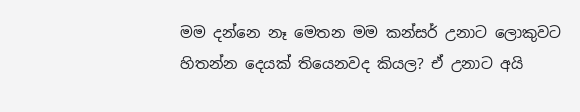මම දන්නෙ නෑ මෙතන මම කන්සර් උනාට ලොකුවට හිතන්න දෙයක් තියෙනවද කියල? ඒ උනාට අයි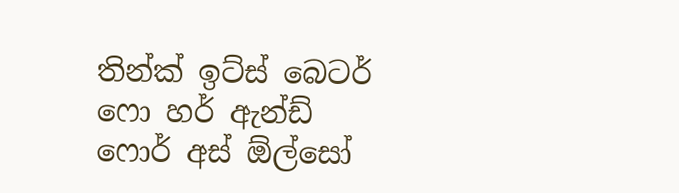තින්ක් ඉට්ස් බෙටර් ෆො හර් ඇන්ඩ් ෆොර් අස් ඕල්සෝ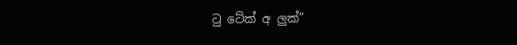ටු ටේක් අ ලුක්”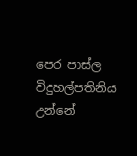පෙර පාස්ල විදුහල්පතිනිය උන්නේ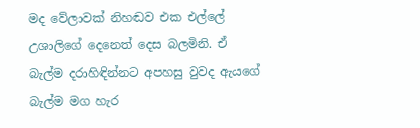මද වේලාවක් නිහඬව එක එල්ලේ උශාලිගේ දෙනෙත් දෙස බලමිනි. ඒ බැල්ම දරාහිඳින්නට අපහසු වුවද ඇයගේ බැල්ම මග හැර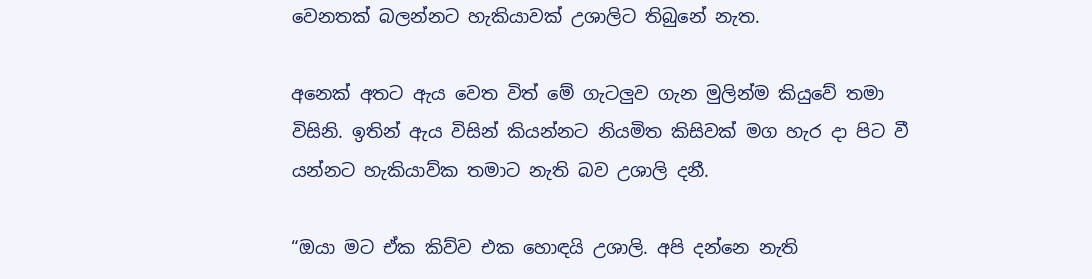වෙනතක් බලන්නට හැකියාවක් උශාලිට තිබුනේ නැත.

අනෙක් අතට ඇය වෙත විත් මේ ගැටලුව ගැන මුලින්ම කියුවේ තමා විසිනි. ඉතින් ඇය විසින් කියන්නට නියමිත කිසිවක් මග හැර දා පිට වී යන්නට හැකියාව්ක තමාට නැති බව උශාලි දනී.

“ඔයා මට ඒක කිව්ව එක හොඳයි උශාලි. අපි දන්නෙ නැති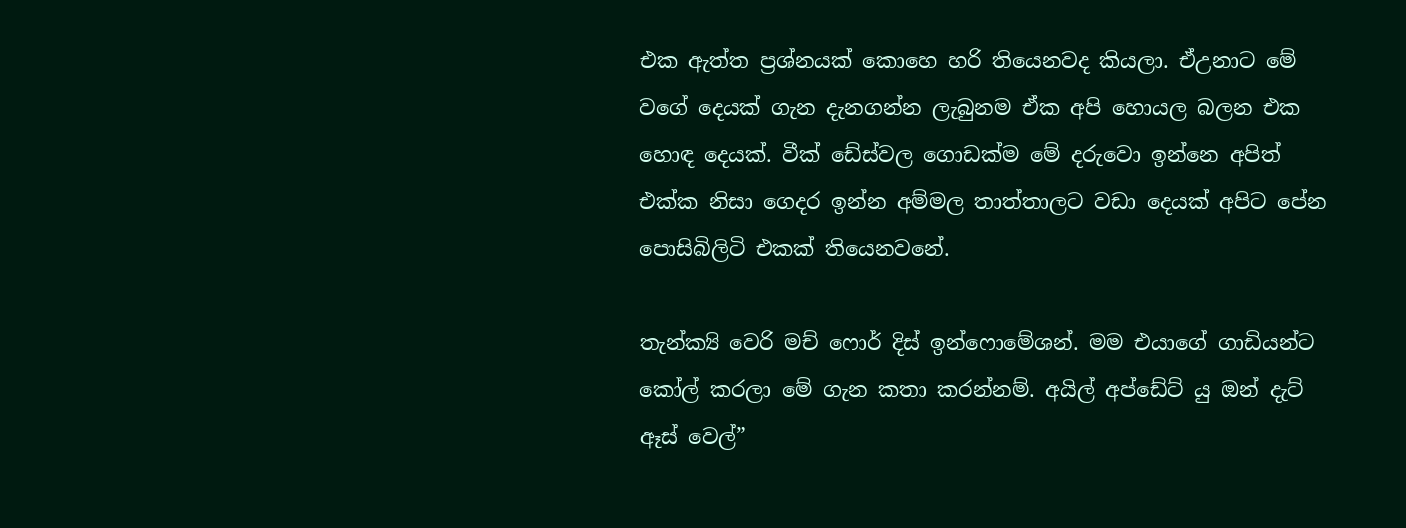එක ඇත්ත ප්‍රශ්නයක් කොහෙ හරි තියෙනවද කියලා. ඒඋනාට මේ වගේ දෙයක් ගැන දැනගන්න ලැබුනම ඒක අපි හොයල බලන එක හොඳ දෙයක්. වීක් ඩේස්වල ගොඩක්ම මේ දරුවො ඉන්නෙ අපිත් එක්ක නිසා ගෙදර ඉන්න අම්මල තාත්තාලට වඩා දෙයක් අපිට පේන පොසිබිලිටි එකක් තියෙනවනේ.

තැන්ක්‍යි වෙරි මච් ෆොර් දිස් ඉන්ෆොමේශන්. මම එයාගේ ගාඩියන්ට කෝල් කරලා මේ ගැන කතා කරන්නම්. අයිල් අප්ඩේට් යු ඔන් දැට් ඈස් වෙල්”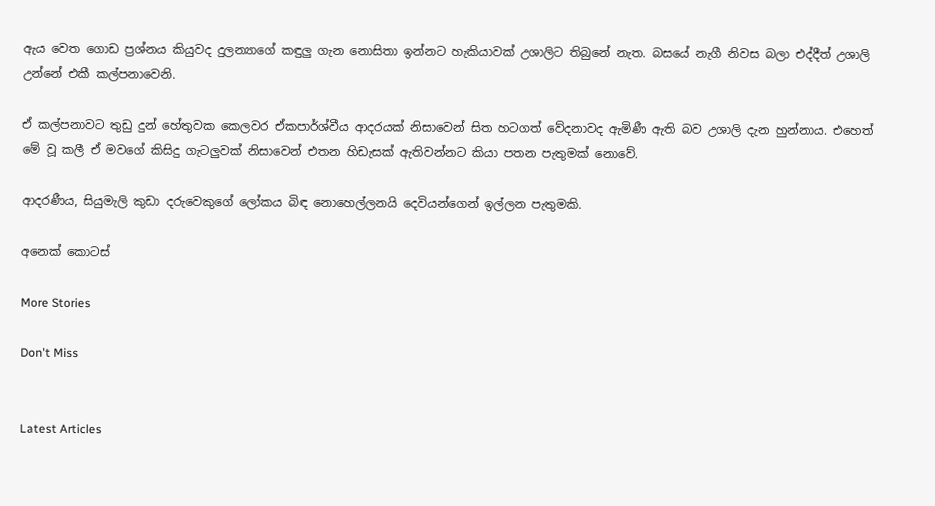ඇය වෙත ගොඩ ප්‍රශ්නය කියුවද දුලන්‍යාගේ කඳුලු ගැන නොසිතා ඉන්නට හැකියාවක් උශාලිට තිබුනේ නැත. බසයේ නැගී නිවස බලා එද්දීත් උශාලි උන්නේ එකී කල්පනාවෙනි.

ඒ කල්පනාවට තුඩු දුන් හේතුවක කෙලවර ඒකපාර්ශ්වීය ආදරයක් නිසාවෙන් සිත හටගත් වේදනාවද ඇමිණී ඇති බව උශාලි දැන හුන්නාය. එහෙත් මේ වූ කලී ඒ මවගේ කිසිදු ගැටලුවක් නිසාවෙන් එතන හිඩැසක් ඇතිවන්නට කියා පතන පැතුමක් නොවේ.

ආදරණීය, සියුමැලි කුඩා දරුවෙකුගේ ලෝකය බිඳ නොහෙල්ලනයි දෙවියන්ගෙන් ඉල්ලන පැතුමකි.

අනෙක් කොටස්

More Stories

Don't Miss


Latest Articles